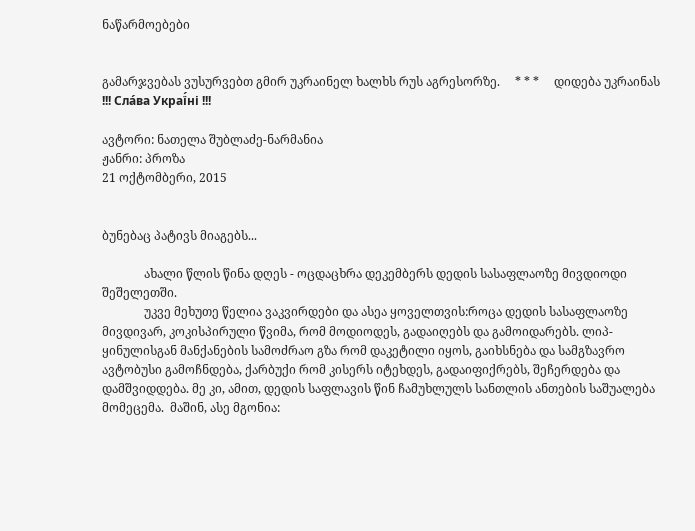ნაწარმოებები


გამარჯვებას ვუსურვებთ გმირ უკრაინელ ხალხს რუს აგრესორზე.     * * *     დიდება უკრაინას !!! Сла́ва Украї́ні !!!

ავტორი: ნათელა შუბლაძე-ნარმანია
ჟანრი: პროზა
21 ოქტომბერი, 2015


ბუნებაც პატივს მიაგებს...

              ახალი წლის წინა დღეს - ოცდაცხრა დეკემბერს დედის სასაფლაოზე მივდიოდი შეშელეთში.
              უკვე მეხუთე წელია ვაკვირდები და ასეა ყოველთვის:როცა დედის სასაფლაოზე მივდივარ, კოკისპირული წვიმა, რომ მოდიოდეს, გადაიღებს და გამოიდარებს. ლიპ-ყინულისგან მანქანების სამოძრაო გზა რომ დაკეტილი იყოს, გაიხსნება და სამგზავრო ავტობუსი გამოჩნდება, ქარბუქი რომ კისერს იტეხდეს, გადაიფიქრებს, შეჩერდება და დამშვიდდება. მე კი, ამით, დედის საფლავის წინ ჩამუხლულს სანთლის ანთების საშუალება მომეცემა.  მაშინ, ასე მგონია: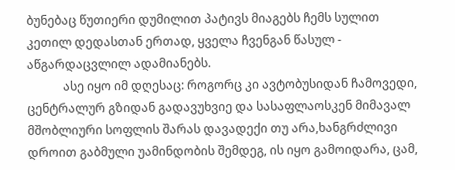ბუნებაც წუთიერი დუმილით პატივს მიაგებს ჩემს სულით კეთილ დედასთან ერთად, ყველა ჩვენგან წასულ - აწგარდაცვლილ ადამიანებს.
            ასე იყო იმ დღესაც: როგორც კი ავტობუსიდან ჩამოვედი, ცენტრალურ გზიდან გადავუხვიე და სასაფლაოსკენ მიმავალ მშობლიური სოფლის შარას დავადექი თუ არა,ხანგრძლივი დროით გაბმული უამინდობის შემდეგ, ის იყო გამოიდარა, ცამ,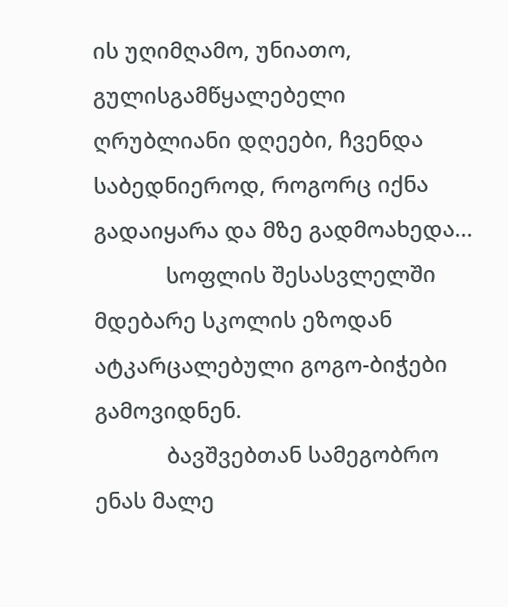ის უღიმღამო, უნიათო, გულისგამწყალებელი ღრუბლიანი დღეები, ჩვენდა საბედნიეროდ, როგორც იქნა გადაიყარა და მზე გადმოახედა...
            სოფლის შესასვლელში მდებარე სკოლის ეზოდან ატკარცალებული გოგო-ბიჭები გამოვიდნენ.
            ბავშვებთან სამეგობრო ენას მალე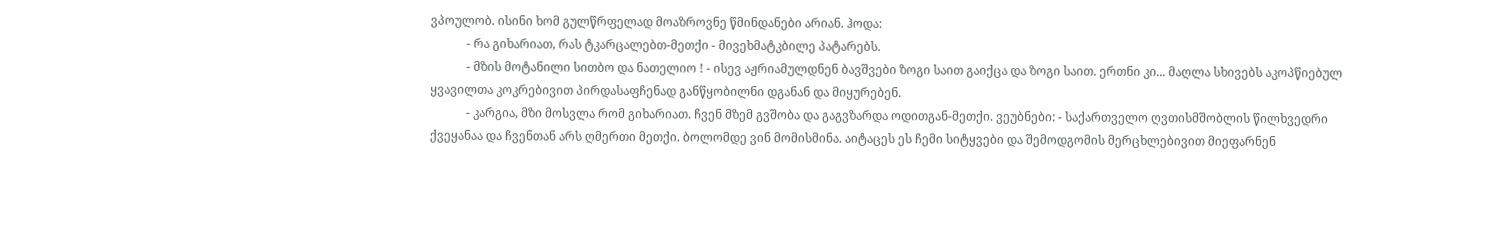ვპოულობ. ისინი ხომ გულწრფელად მოაზროვნე წმინდანები არიან. ჰოდა:
            - რა გიხარიათ, რას ტკარცალებთ-მეთქი - მივეხმატკბილე პატარებს.
            - მზის მოტანილი სითბო და ნათელიო ! - ისევ აჟრიამულდნენ ბავშვები ზოგი საით გაიქცა და ზოგი საით. ერთნი კი... მაღლა სხივებს აკოპწიებულ ყვავილთა კოკრებივით პირდასაფჩენად განწყობილნი დგანან და მიყურებენ.
            - კარგია, მზი მოსვლა რომ გიხარიათ. ჩვენ მზემ გვშობა და გაგვზარდა ოდითგან-მეთქი. ვეუბნები: - საქართველო ღვთისმშობლის წილხვედრი ქვეყანაა და ჩვენთან არს ღმერთი მეთქი. ბოლომდე ვინ მომისმინა. აიტაცეს ეს ჩემი სიტყვები და შემოდგომის მერცხლებივით მიეფარნენ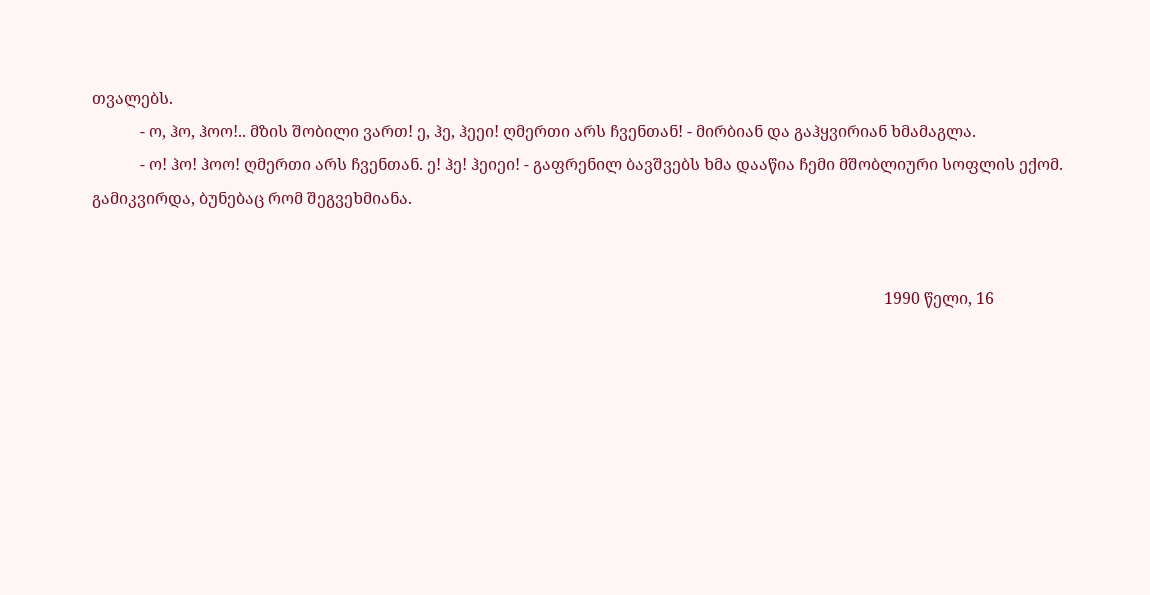თვალებს.
            - ო, ჰო, ჰოო!.. მზის შობილი ვართ! ე, ჰე, ჰეეი! ღმერთი არს ჩვენთან! - მირბიან და გაჰყვირიან ხმამაგლა.
            - ო! ჰო! ჰოო! ღმერთი არს ჩვენთან. ე! ჰე! ჰეიეი! - გაფრენილ ბავშვებს ხმა დააწია ჩემი მშობლიური სოფლის ექომ. გამიკვირდა, ბუნებაც რომ შეგვეხმიანა.


                                                                                                                                                                                                      1990 წელი, 16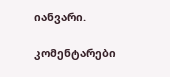იანვარი.

კომენტარები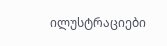ილუსტრაციები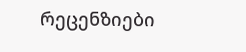რეცენზიები